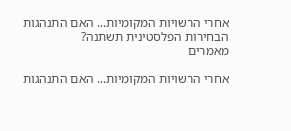אחרי הרשויות המקומיות... האם התנהגות הבחירות הפלסטינית תשתנה?
מאמרים

אחרי הרשויות המקומיות... האם התנהגות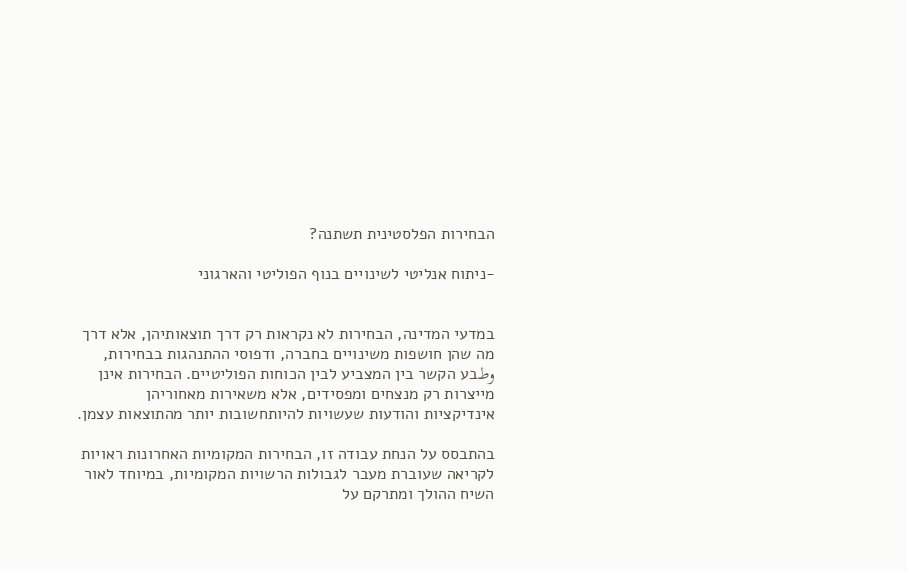הבחירות הפלסטינית תשתנה?

-ניתוח אנליטי לשינויים בנוף הפוליטי והארגוני


במדעי המדינה, הבחירות לא נקראות רק דרך תוצאותיהן, אלא דרך מה שהן חושפות משינויים בחברה, ודפוסי ההתנהגות בבחירות, وطבע הקשר בין המצביע לבין הכוחות הפוליטיים. הבחירות אינן מייצרות רק מנצחים ומפסידים, אלא משאירות מאחוריהן אינדיקציות והודעות שעשויות להיותחשובות יותר מהתוצאות עצמן.

בהתבסס על הנחת עבודה זו, הבחירות המקומיות האחרונות ראויות לקריאה שעוברת מעבר לגבולות הרשויות המקומיות, במיוחד לאור השיח ההולך ומתרקם על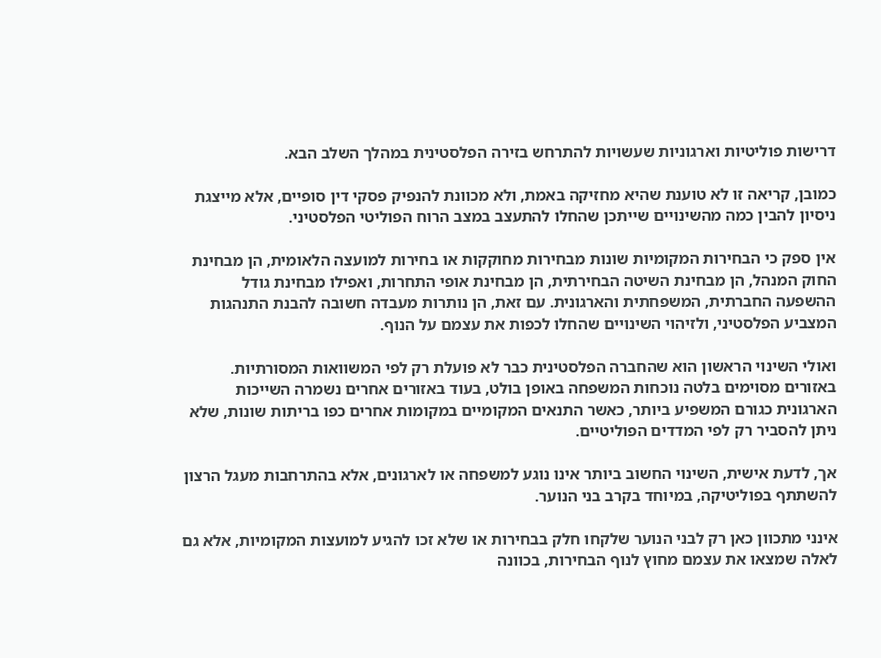דרישות פוליטיות וארגוניות שעשויות להתרחש בזירה הפלסטינית במהלך השלב הבא.

כמובן, קריאה זו לא טוענת שהיא מחזיקה באמת, ולא מכוונת להנפיק פסקי דין סופיים, אלא מייצגת ניסיון להבין כמה מהשינויים שייתכן שהחלו להתעצב במצב הרוח הפוליטי הפלסטיני.

אין ספק כי הבחירות המקומיות שונות מבחירות מחוקקות או בחירות למועצה הלאומית, הן מבחינת החוק המנהל, הן מבחינת השיטה הבחירתית, הן מבחינת אופי התחרות, ואפילו מבחינת גודל ההשפעה החברתית, המשפחתית והארגונית. עם זאת, הן נותרות מעבדה חשובה להבנת התנהגות המצביע הפלסטיני, ולזיהוי השינויים שהחלו לכפות את עצמם על הנוף.

ואולי השינוי הראשון הוא שהחברה הפלסטינית כבר לא פועלת רק לפי המשוואות המסורתיות. באזורים מסוימים בלטה נוכחות המשפחה באופן בולט, בעוד באזורים אחרים נשמרה השייכות הארגונית כגורם המשפיע ביותר, כאשר התנאים המקומיים במקומות אחרים כפו בריתות שונות, שלא ניתן להסביר רק לפי המדדים הפוליטיים.

אך, לדעת אישית, השינוי החשוב ביותר אינו נוגע למשפחה או לארגונים, אלא בהתרחבות מעגל הרצון להשתתף בפוליטיקה, במיוחד בקרב בני הנוער.

אינני מתכוון כאן רק לבני הנוער שלקחו חלק בבחירות או שלא זכו להגיע למועצות המקומיות, אלא גם לאלה שמצאו את עצמם מחוץ לנוף הבחירות, בכוונה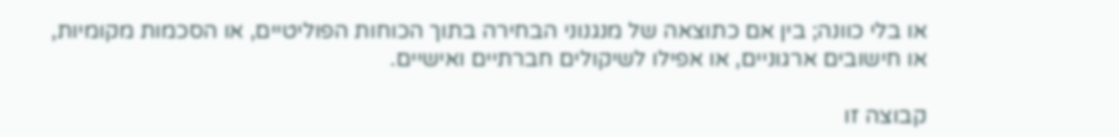או בלי כוונה; בין אם כתוצאה של מנגנוני הבחירה בתוך הכוחות הפוליטיים, או הסכמות מקומיות, או חישובים ארגוניים, או אפילו לשיקולים חברתיים ואישיים.

קבוצה זו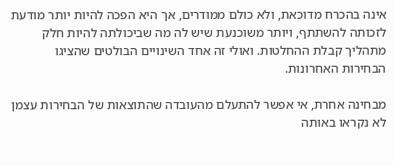אינה בהכרח מדוכאת, ולא כולם ממודרים, אך היא הפכה להיות יותר מודעת לזכותה להשתתף, ויותר משוכנעת שיש לה מה שביכולתה להיות חלק מתהליך קבלת ההחלטות. ואולי זה אחד השינויים הבולטים שהציגו הבחירות האחרונות.

מבחינה אחרת, אי אפשר להתעלם מהעובדה שהתוצאות של הבחירות עצמן לא נקראו באותה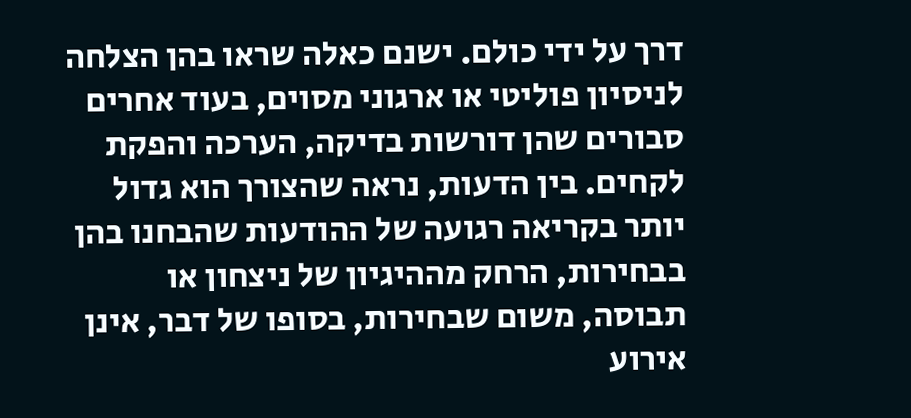דרך על ידי כולם. ישנם כאלה שראו בהן הצלחה לניסיון פוליטי או ארגוני מסוים, בעוד אחרים סבורים שהן דורשות בדיקה, הערכה והפקת לקחים. בין הדעות, נראה שהצורך הוא גדול יותר בקריאה רגועה של ההודעות שהבחנו בהן בבחירות, הרחק מההיגיון של ניצחון או תבוסה, משום שבחירות, בסופו של דבר, אינן אירוע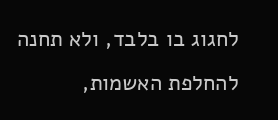לחגוג בו בלבד, ולא תחנה להחלפת האשמות,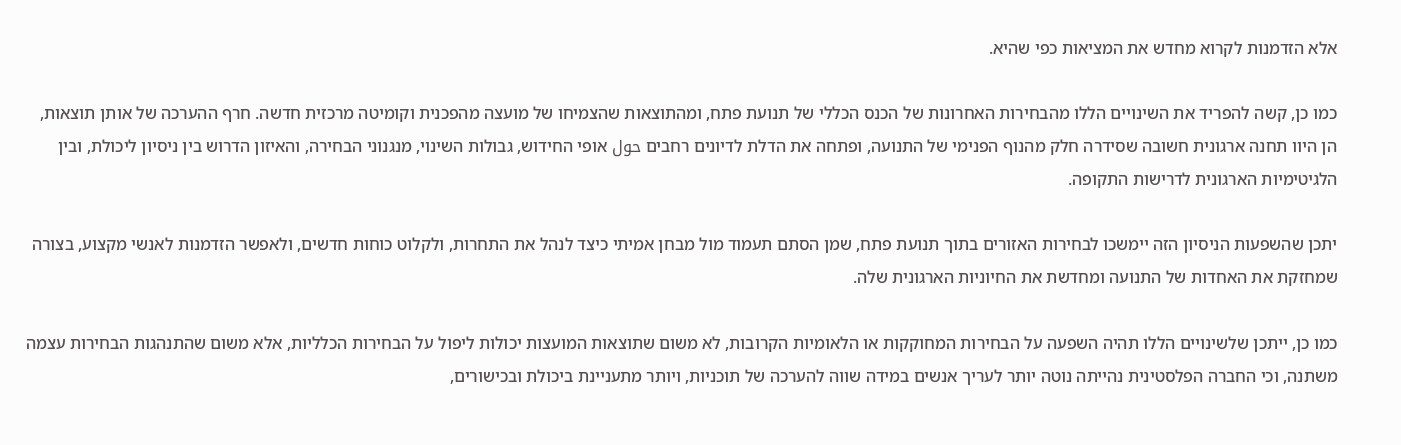אלא הזדמנות לקרוא מחדש את המציאות כפי שהיא.

כמו כן, קשה להפריד את השינויים הללו מהבחירות האחרונות של הכנס הכללי של תנועת פתח, ומהתוצאות שהצמיחו של מועצה מהפכנית וקומיטה מרכזית חדשה. חרף ההערכה של אותן תוצאות, הן היוו תחנה ארגונית חשובה שסידרה חלק מהנוף הפנימי של התנועה, ופתחה את הדלת לדיונים רחבים حول אופי החידוש, גבולות השינוי, מנגנוני הבחירה, והאיזון הדרוש בין ניסיון ליכולת, ובין הלגיטימיות הארגונית לדרישות התקופה.

יתכן שהשפעות הניסיון הזה יימשכו לבחירות האזורים בתוך תנועת פתח, שמן הסתם תעמוד מול מבחן אמיתי כיצד לנהל את התחרות, ולקלוט כוחות חדשים, ולאפשר הזדמנות לאנשי מקצוע, בצורה שמחזקת את האחדות של התנועה ומחדשת את החיוניות הארגונית שלה.

כמו כן, ייתכן שלשינויים הללו תהיה השפעה על הבחירות המחוקקות או הלאומיות הקרובות, לא משום שתוצאות המועצות יכולות ליפול על הבחירות הכלליות, אלא משום שהתנהגות הבחירות עצמה משתנה, וכי החברה הפלסטינית נהייתה נוטה יותר לעריך אנשים במידה שווה להערכה של תוכניות, ויותר מתעניינת ביכולת ובכישורים,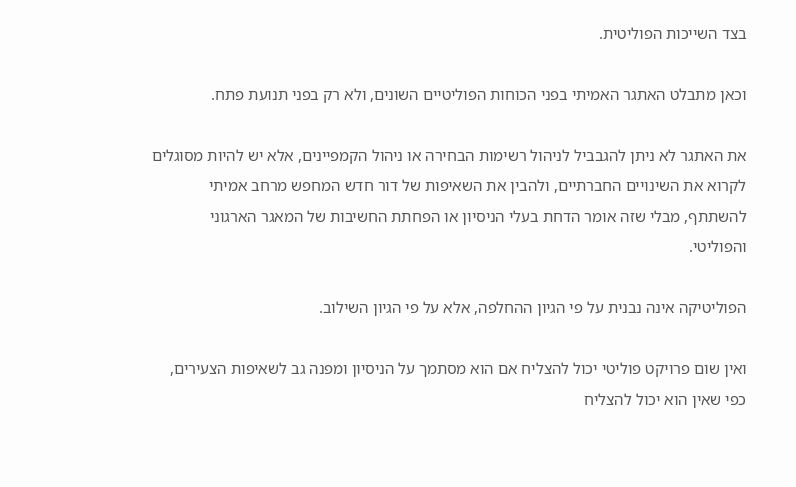בצד השייכות הפוליטית.

וכאן מתבלט האתגר האמיתי בפני הכוחות הפוליטיים השונים, ולא רק בפני תנועת פתח.

את האתגר לא ניתן להגבביל לניהול רשימות הבחירה או ניהול הקמפיינים, אלא יש להיות מסוגלים לקרוא את השינויים החברתיים, ולהבין את השאיפות של דור חדש המחפש מרחב אמיתי להשתתף, מבלי שזה אומר הדחת בעלי הניסיון או הפחתת החשיבות של המאגר הארגוני והפוליטי.

הפוליטיקה אינה נבנית על פי הגיון ההחלפה, אלא על פי הגיון השילוב.

ואין שום פרויקט פוליטי יכול להצליח אם הוא מסתמך על הניסיון ומפנה גב לשאיפות הצעירים, כפי שאין הוא יכול להצליח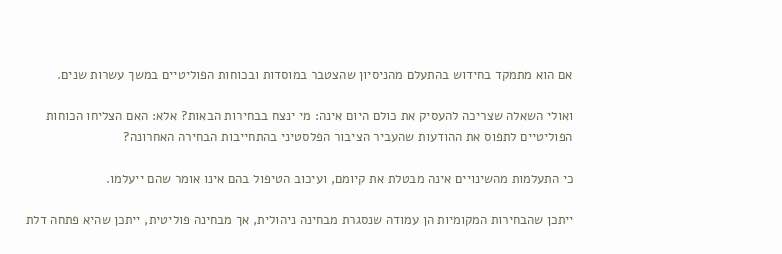אם הוא מתמקד בחידוש בהתעלם מהניסיון שהצטבר במוסדות ובכוחות הפוליטיים במשך עשרות שנים.

ואולי השאלה שצריכה להעסיק את כולם היום אינה: מי ינצח בבחירות הבאות? אלא: האם הצליחו הכוחות הפוליטיים לתפוס את ההודעות שהעביר הציבור הפלסטיני בהתחייבות הבחירה האחרונה?

כי התעלמות מהשינויים אינה מבטלת את קיומם, ועיכוב הטיפול בהם אינו אומר שהם ייעלמו.

ייתכן שהבחירות המקומיות הן עמודה שנסגרת מבחינה ניהולית, אך מבחינה פוליטית, ייתכן שהיא פתחה דלת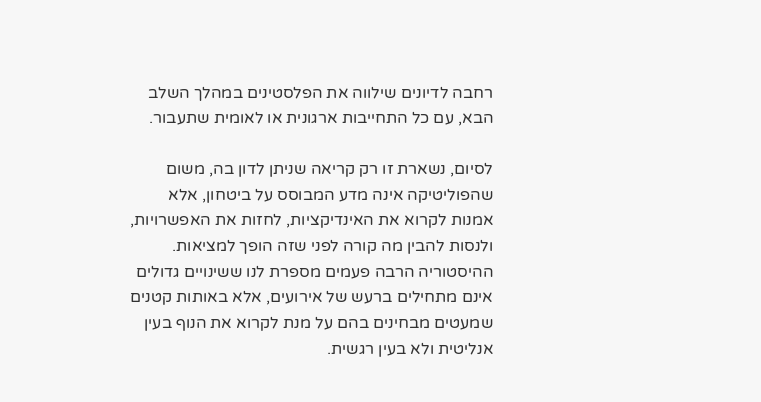רחבה לדיונים שילווה את הפלסטינים במהלך השלב הבא, עם כל התחייבות ארגונית או לאומית שתעבור.

לסיום, נשארת זו רק קריאה שניתן לדון בה, משום שהפוליטיקה אינה מדע המבוסס על ביטחון, אלא אמנות לקרוא את האינדיקציות, לחזות את האפשרויות, ולנסות להבין מה קורה לפני שזה הופך למציאות. ההיסטוריה הרבה פעמים מספרת לנו ששינויים גדולים אינם מתחילים ברעש של אירועים, אלא באותות קטנים שמעטים מבחינים בהם על מנת לקרוא את הנוף בעין אנליטית ולא בעין רגשית.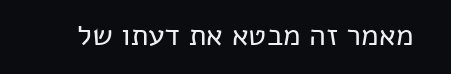מאמר זה מבטא את דעתו של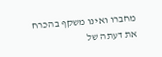מחברו ואינו משקף בהכרח את דעתה של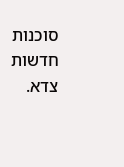סוכנות חדשות צדא.